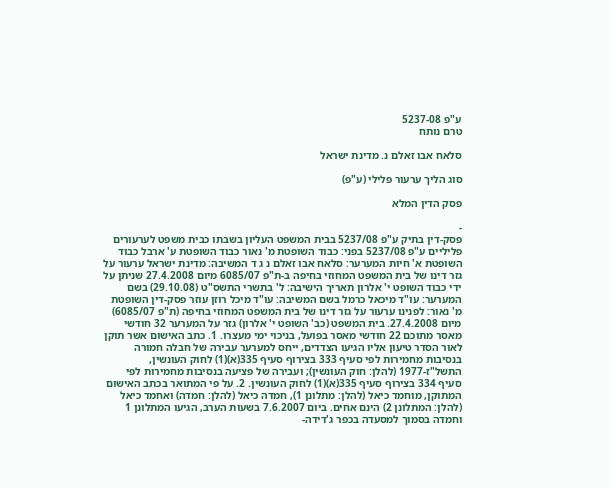ע"פ 5237-08
טרם נותח

סלאח אבו זאלם נ. מדינת ישראל

סוג הליך ערעור פלילי (ע"פ)

פסק הדין המלא

-
פסק-דין בתיק ע"פ 5237/08 בבית המשפט העליון בשבתו כבית משפט לערעורים פליליים ע"פ 5237/08 בפני: כבוד השופטת מ' נאור כבוד השופטת ע' ארבל כבוד השופטת א' חיות המערער: סלאח אבו זאלם נ ג ד המשיבה: מדינת ישראל ערעור על גזר דינו של בית המשפט המחוזי בחיפה ב-ת"פ 6085/07 מיום 27.4.2008 שניתן על ידי כבוד השופט י' אלרון תאריך הישיבה: ל' בתשרי התשס"ט (29.10.08) בשם המערער: עו"ד מיכאל כרמל בשם המשיבה: עו"ד מיכל רוזן עוזר פסק-דין השופטת מ' נאור: לפנינו ערעור על גזר דינו של בית המשפט המחוזי בחיפה (ת"פ 6085/07) מיום 27.4.2008. בית המשפט (כב' השופט י' אלרון) גזר על המערער 32 חודשי מאסר מתוכם 22 חודשי מאסר בפועל, בניכוי ימי מעצרו. 1. כתב האישום אשר תוקן לאור הסדר טיעון אליו הגיעו הצדדים, ייחס למערער עבירה של חבלה חמורה בנסיבות מחמירות לפי סעיף 333 בצירוף סעיף 335(א)(1) לחוק העונשין, התשל"ז-1977 (להלן: חוק העונשין); ועבירה של פציעה בנסיבות מחמירות לפי סעיף 334 בצירוף סעיף 335(א)(1) לחוק העונשין. 2. על פי המתואר בכתב האישום המתוקן, מוחמד כיאל (להלן: מתלונן 1), חמדה כיאל (להלן: חמדה) ואחמד כיאל (להלן: המתלונן 2) הינם אחים. ביום 7.6.2007 בשעות הערב, הגיעו המתלונן 1 וחמדה בסמוך למסעדה בכפר ג'דידה-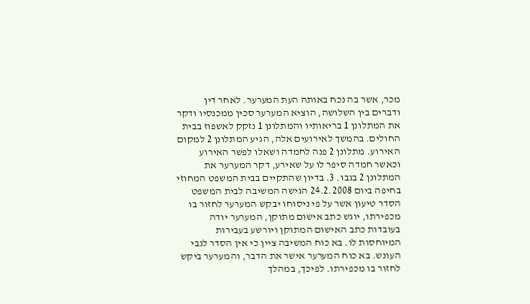מכר, אשר בה נכח באותה העת המערער. לאחר דין ודברים בין השלושה, הוציא המערער סכין ממכנסיו ודקר את המתלונן 1 בריאותיו והמתלונן 1 נזקק לאשפוז בבית החולים. בהמשך לאירועים אלה, הגיע המתלונן 2 למקום האירוע. מתלונן 2 פנה לחמדה ושאלו לפשר האירוע וכאשר חמדה סיפר לו על שאירע, דקר המערער את המתלונן 2 בגבו. 3. בדיון שהתקיים בבית המשפט המחוזי בחיפה ביום 24.2.2008 הגישה המשיבה לבית המשפט הסדר טיעון אשר על פי ניסוחו יבקש המערער לחזור בו מכפירתו, יוגש כתב אישום מתוקן, המערער יודה בעובדות כתב האישום המתוקן ויורשע בעבירות המיוחסות לו. בא כוח המשיבה ציין כי אין הסדר לגבי העונש. בא כוח המערער אישר את הדבר, והמערער ביקש לחזור בו מכפירתו. לפיכך, במהלך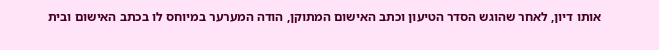אותו דיון, לאחר שהוגש הסדר הטיעון וכתב האישום המתוקן, הודה המערער במיוחס לו בכתב האישום ובית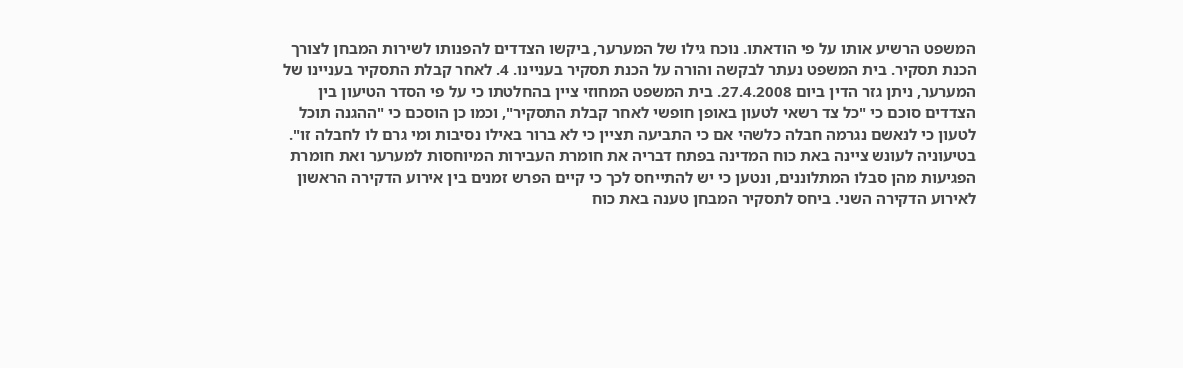המשפט הרשיע אותו על פי הודאתו. נוכח גילו של המערער, ביקשו הצדדים להפנותו לשירות המבחן לצורך הכנת תסקיר. בית המשפט נעתר לבקשה והורה על הכנת תסקיר בעניינו. 4. לאחר קבלת התסקיר בעניינו של המערער, ניתן גזר הדין ביום 27.4.2008. בית המשפט המחוזי ציין בהחלטתו כי על פי הסדר הטיעון בין הצדדים סוכם כי "כל צד רשאי לטעון באופן חופשי לאחר קבלת התסקיר", וכמו כן הוסכם כי "ההגנה תוכל לטעון כי לנאשם נגרמה חבלה כלשהי אם כי התביעה תציין כי לא ברור באילו נסיבות ומי גרם לו לחבלה זו". בטיעוניה לעונש ציינה באת כוח המדינה בפתח דבריה את חומרת העבירות המיוחסות למערער ואת חומרת הפגיעות מהן סבלו המתלוננים, ונטען כי יש להתייחס לכך כי קיים הפרש זמנים בין אירוע הדקירה הראשון לאירוע הדקירה השני. ביחס לתסקיר המבחן טענה באת כוח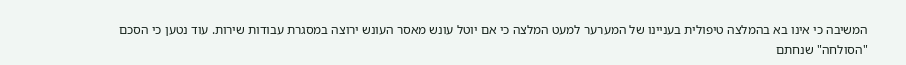המשיבה כי אינו בא בהמלצה טיפולית בעניינו של המערער למעט המלצה כי אם יוטל עונש מאסר העונש ירוצה במסגרת עבודות שירות. עוד נטען כי הסכם "הסולחה" שנחתם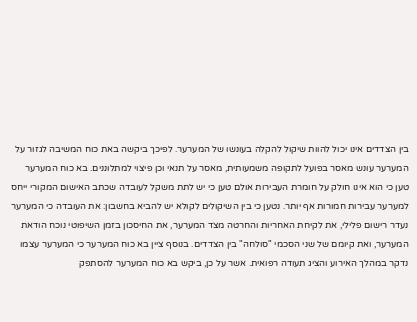בין הצדדים אינו יכול להוות שיקול להקלה בעונשו של המערער. לפיכך ביקשה באת כוח המשיבה לגזור על המערער עונש מאסר בפועל לתקופה משמעותית, מאסר על תנאי וכן פיצוי למתלוננים. בא כוח המערער טען כי הוא אינו חולק על חומרת העבירות אולם טען כי יש לתת משקל לעובדה שכתב האישום המקורי ייחס למערער עבירות חמורות אף יותר. נטען כי בין השיקולים לקולא יש להביא בחשבון: את העובדה כי המערער נעדר רישום פלילי, את לקיחת האחריות והחרטה מצד המערער, את החיסכון בזמן השיפוטי נוכח הודאת המערער, ואת קיומם של שני הסכמי "סולחה" בין הצדדים. בנוסף ציין בא כוח המערער כי המערער עצמו נדקר במהלך האירוע והציג תעודה רפואית. אשר על כן, ביקש בא כוח המערער להסתפק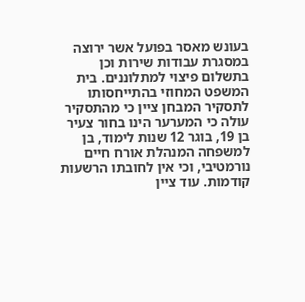בעונש מאסר בפועל אשר ירוצה במסגרת עבודות שירות וכן בתשלום פיצוי למתלוננים. בית המשפט המחוזי בהתייחסותו לתסקיר המבחן ציין כי מהתסקיר עולה כי המערער הינו בחור צעיר בן 19, בוגר 12 שנות לימוד, בן למשפחה המנהלת אורח חיים נורמטיבי, וכי אין לחובתו הרשעות קודמות. עוד ציין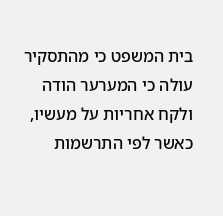בית המשפט כי מהתסקיר עולה כי המערער הודה ולקח אחריות על מעשיו, כאשר לפי התרשמות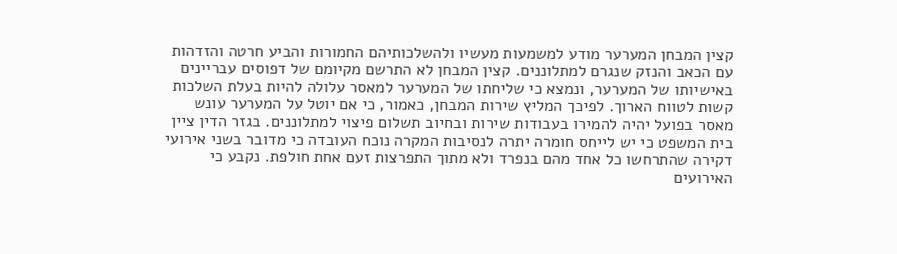קצין המבחן המערער מודע למשמעות מעשיו ולהשלכותיהם החמורות והביע חרטה והזדהות עם הכאב והנזק שנגרם למתלוננים. קצין המבחן לא התרשם מקיומם של דפוסים עבריינים באישיותו של המערער, ונמצא כי שליחתו של המערער למאסר עלולה להיות בעלת השלכות קשות לטווח הארוך. לפיכך המליץ שירות המבחן, כאמור, כי אם יוטל על המערער עונש מאסר בפועל יהיה להמירו בעבודות שירות ובחיוב תשלום פיצוי למתלוננים. בגזר הדין ציין בית המשפט כי יש לייחס חומרה יתרה לנסיבות המקרה נוכח העובדה כי מדובר בשני אירועי דקירה שהתרחשו כל אחד מהם בנפרד ולא מתוך התפרצות זעם אחת חולפת. נקבע כי האירועים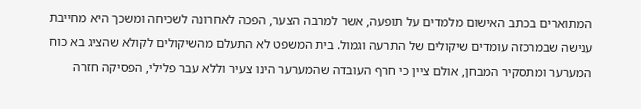המתוארים בכתב האישום מלמדים על תופעה, אשר למרבה הצער, הפכה לאחרונה לשכיחה ומשכך היא מחייבת ענישה שבמרכזה עומדים שיקולים של התרעה וגמול. בית המשפט לא התעלם מהשיקולים לקולא שהציג בא כוח המערער ומתסקיר המבחן, אולם ציין כי חרף העובדה שהמערער הינו צעיר וללא עבר פלילי, הפסיקה חזרה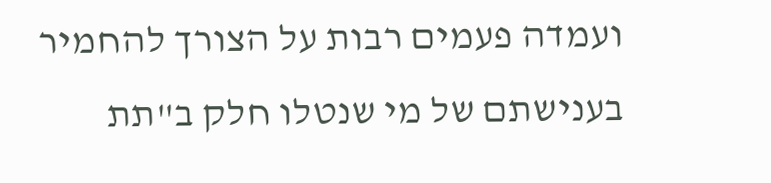ועמדה פעמים רבות על הצורך להחמיר בענישתם של מי שנטלו חלק ב"תת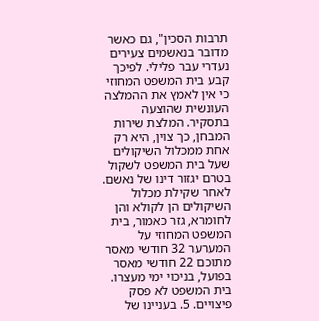תרבות הסכין", גם כאשר מדובר בנאשמים צעירים נעדרי עבר פלילי. לפיכך קבע בית המשפט המחוזי כי אין לאמץ את ההמלצה העונשית שהוצעה בתסקיר. המלצת שירות המבחן, כך צוין, היא רק אחת ממכלול השיקולים שעל בית המשפט לשקול בטרם יגזור דינו של נאשם. לאחר שקילת מכלול השיקולים הן לקולא והן לחומרא, גזר כאמור, בית המשפט המחוזי על המערער 32 חודשי מאסר מתוכם 22 חודשי מאסר בפועל, בניכוי ימי מעצרו. בית המשפט לא פסק פיצויים. 5. בעניינו של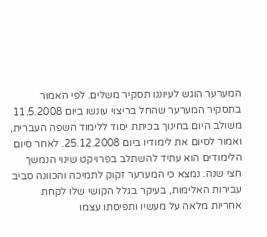המערער הוגש לעיוננו תסקיר משלים. לפי האמור בתסקיר המערער שהחל בריצוי עונשו ביום 11.5.2008 משולב היום בחינוך בכיתת יסוד ללימוד השפה העברית, ואמור לסיום את לימודיו ביום 25.12.2008. לאחר סיום הלימודים הוא עתיד להשתלב בפרויקט שינוי הנמשך חצי שנה. נמצא כי המערער זקוק לתמיכה והכוונה סביב עבירות האלימות, בעיקר בגלל הקושי שלו לקחת אחריות מלאה על מעשיו ותפיסתו עצמו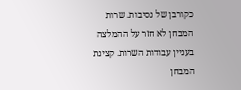כקורבן של נסיבות. שרות המבחן לא חזר על ההמלצה בעניין עבודות השרות. קצינת המבחן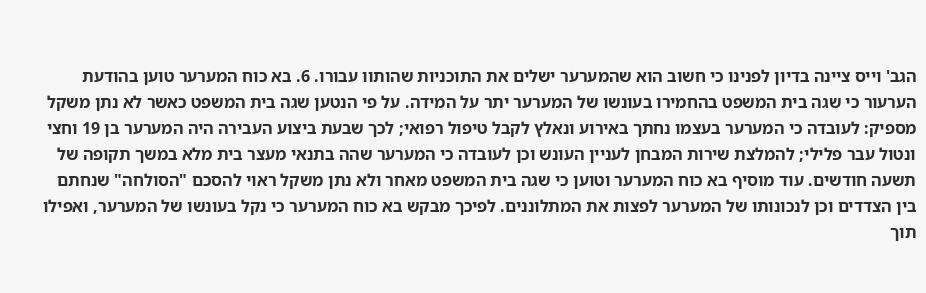הגב' וייס ציינה בדיון לפנינו כי חשוב הוא שהמערער ישלים את התוכניות שהותוו עבורו. 6. בא כוח המערער טוען בהודעת הערעור כי שגה בית המשפט בהחמירו בעונשו של המערער יתר על המידה. על פי הנטען שגה בית המשפט כאשר לא נתן משקל מספיק: לעובדה כי המערער בעצמו נחתך באירוע ונאלץ לקבל טיפול רפואי; לכך שבעת ביצוע העבירה היה המערער בן 19 וחצי ונטול עבר פלילי; להמלצת שירות המבחן לעניין העונש וכן לעובדה כי המערער שהה בתנאי מעצר בית מלא במשך תקופה של תשעה חודשים. עוד מוסיף בא כוח המערער וטוען כי שגה בית המשפט מאחר ולא נתן משקל ראוי להסכם "הסולחה" שנחתם בין הצדדים וכן לנכונותו של המערער לפצות את המתלוננים. לפיכך מבקש בא כוח המערער כי נקל בעונשו של המערער, ואפילו תוך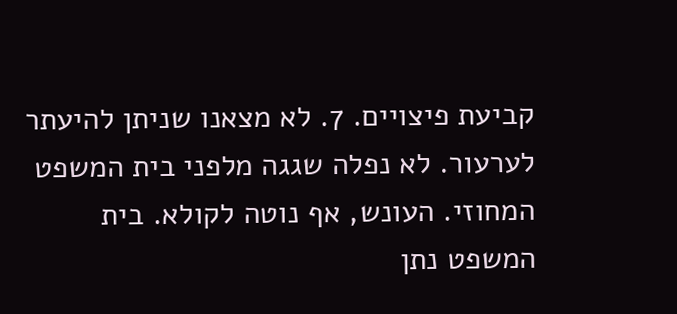קביעת פיצויים. 7. לא מצאנו שניתן להיעתר לערעור. לא נפלה שגגה מלפני בית המשפט המחוזי. העונש, אף נוטה לקולא. בית המשפט נתן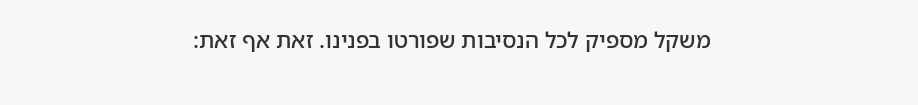משקל מספיק לכל הנסיבות שפורטו בפנינו. זאת אף זאת: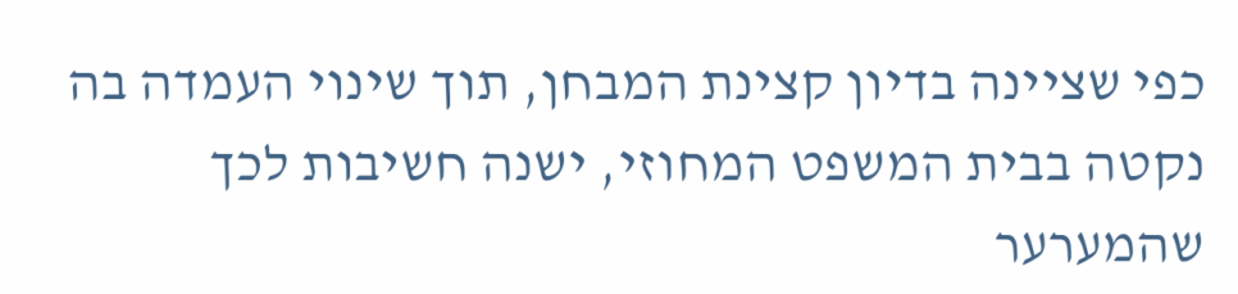כפי שציינה בדיון קצינת המבחן, תוך שינוי העמדה בה נקטה בבית המשפט המחוזי, ישנה חשיבות לכך שהמערער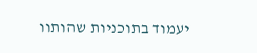יעמוד בתוכניות שהותוו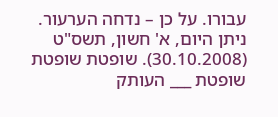עבורו. על כן – נדחה הערעור. ניתן היום, א' חשון, תשס"ט (30.10.2008). שופטת שופטת שופטת ___ העותק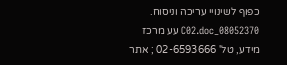כפוף לשינויי עריכה וניסוח. 08052370_C02.doc עע מרכז מידע, טל' 02-6593666 ; אתר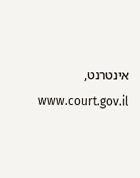אינטרנט, www.court.gov.il